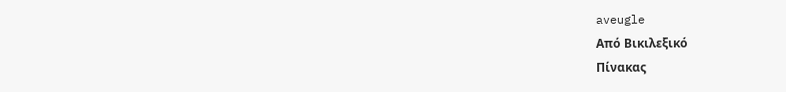aveugle
Από Βικιλεξικό
Πίνακας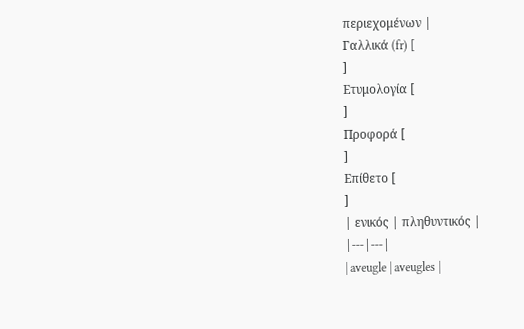περιεχομένων |
Γαλλικά (fr) [
]
Ετυμολογία [
]
Προφορά [
]
Επίθετο [
]
| ενικός | πληθυντικός |
|---|---|
| aveugle | aveugles |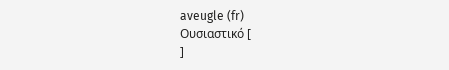aveugle (fr)
Ουσιαστικό [
]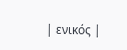| ενικός |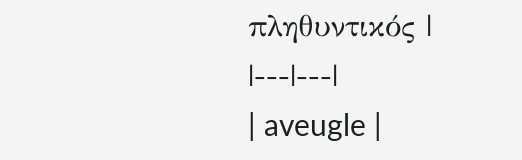πληθυντικός |
|---|---|
| aveugle |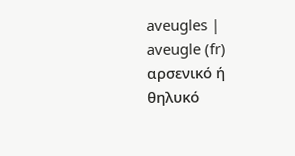aveugles |
aveugle (fr) αρσενικό ή θηλυκό